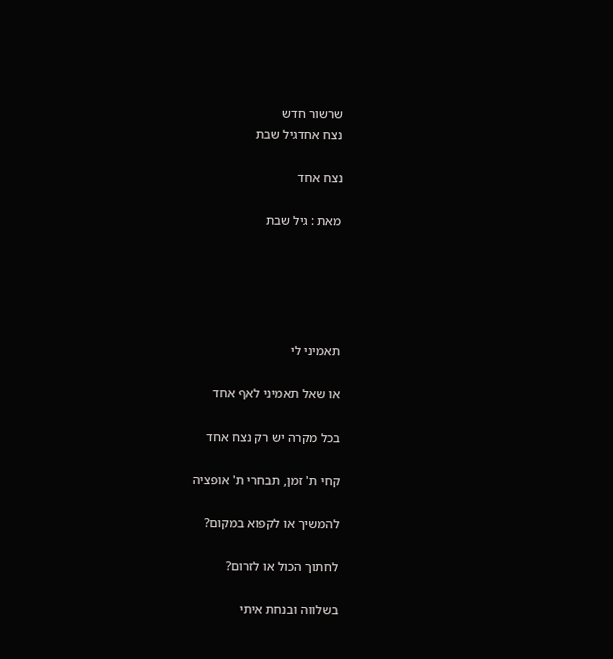שרשור חדש
נצח אחדגיל שבת

נצח אחד

מאת : גיל שבת





תאמיני לי

או שאל תאמיני לאף אחד

בכל מקרה יש רק נצח אחד

קחי ת' זמן, תבחרי ת' אופציה

להמשיך או לקפוא במקום?

לחתוך הכול או לזרום?

בשלווה ובנחת איתי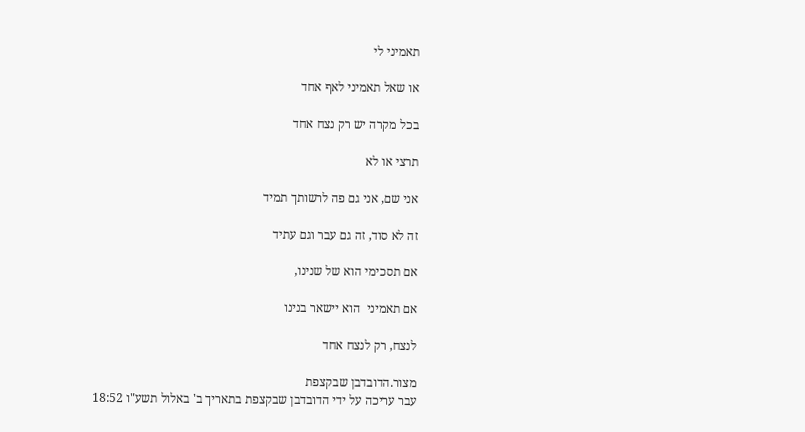תאמיני לי

או שאל תאמיני לאף אחד

בכל מקרה יש רק נצח אחד

תרצי או לא

אני שם, אני גם פה לרשותך תמיד

זה לא סוד, זה גם עבר וגם עתיד

אם תסכימי הוא של שנינו,

אם תאמיני  הוא יישאר בנינו

לנצח, רק לנצח אחד

מצור.הדובדבן שבקצפת
עבר עריכה על ידי הדובדבן שבקצפת בתאריך ב' באלול תשע"ו 18:52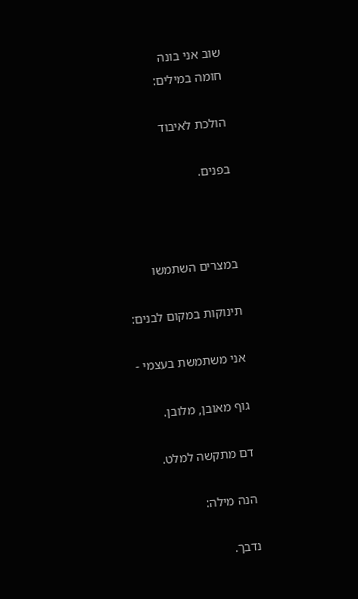שוב אני בונה
חומה במילים:

הולכת לאיבוד

בפנים.



במצרים השתמשו

תינוקות במקום לבנים:

אני משתמשת בעצמי -

גוף מאובן, מלובן.

דם מתקשה למלט.

הנה מילה:

נדבך.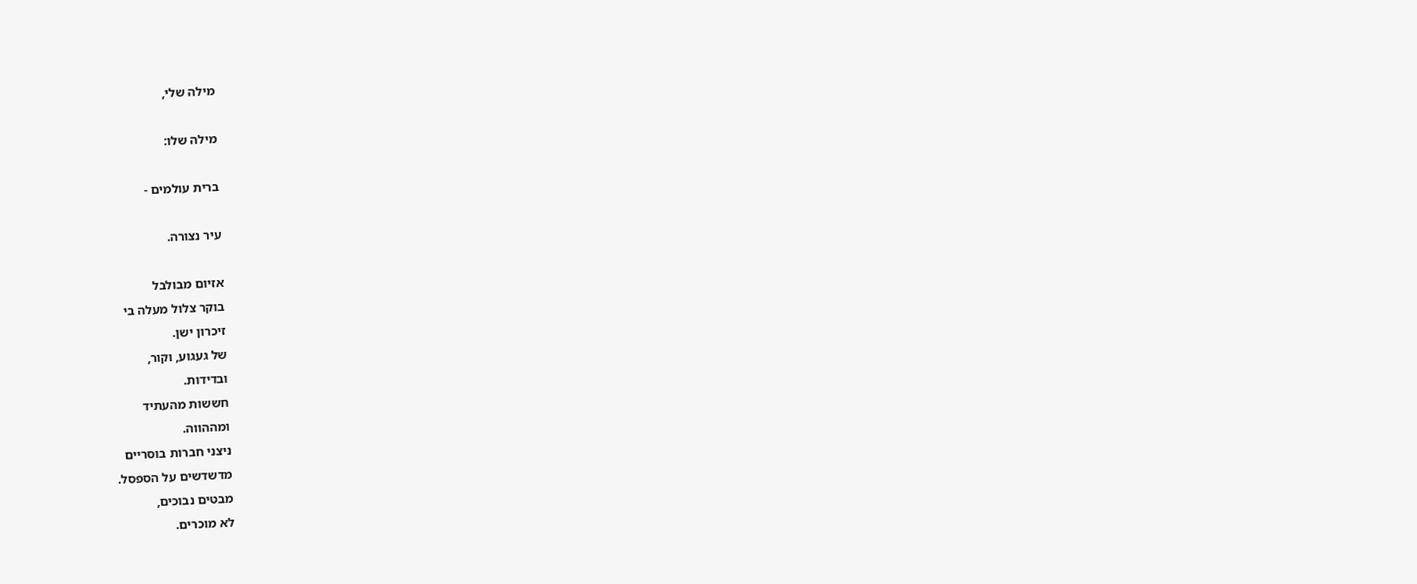מילה שלי,

מילה שלו:

ברית עולמים -

עיר נצורה.

אזיום מבולבל
בוקר צלול מעלה בי
זיכרון ישן.
של געגוע, וקור,
ובדידות.
חששות מהעתיד
ומההווה.
ניצני חברות בוסריים
מדשדשים על הספסל.
מבטים נבוכים,
לא מוכרים.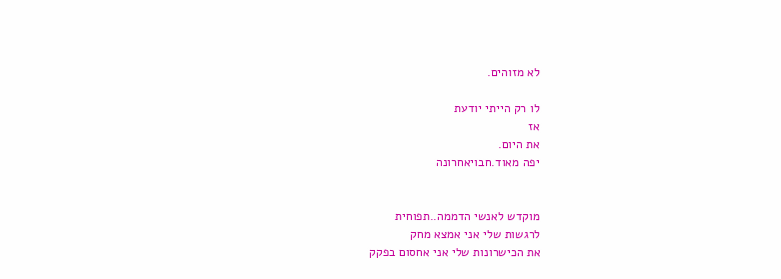לא מזוהים.

לו רק הייתי יודעת
אז
את היום.
יפה מאוד.חבויאחרונה


מוקדש לאנשי הדממה..תפוחית
לרגשות שלי אני אמצא מחק
את הכישרונות שלי אני אחסום בפקק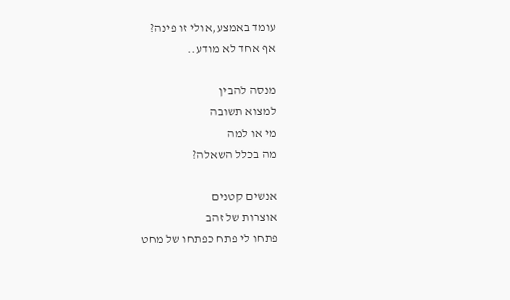עומד באמצע,אולי זו פינה?
אף אחד לא מודע..

מנסה להבין
למצוא תשובה
מי או למה
מה בכלל השאלה?

אנשים קטנים
אוצרות של זהב
פתחו לי פתח כפתחו של מחט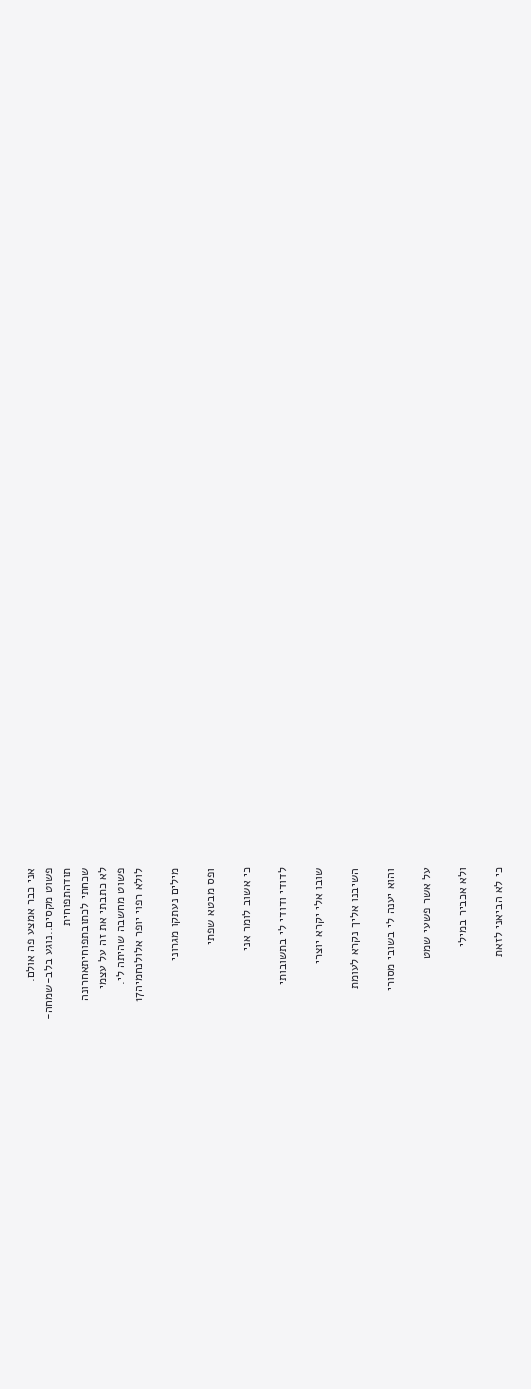אני כבר אמצע פה אולם.
פשוט מקסים..נוגע בלב-שמחה-
תודהתפוחית
שכחתי לכתובתפוחיתאחרונה
לא כתבתי את זה על עצמי
פשוט מחשבה שהיתה לי.
לולא רפוי יופר אלולנחמיה17

מילים נעתקו מגרוני

ופס מבטא שפתי

כי אשוב לומר אני

לדודי ודודי לי בתשובותי

שובו אלי יקרא יוצרי

השיבנו אליך נקרא לעומת

והוא יענה לי בשובי מסורי

על אשר פשעי שמט

ולא אכביר במילי

כי לא הביאני לזאת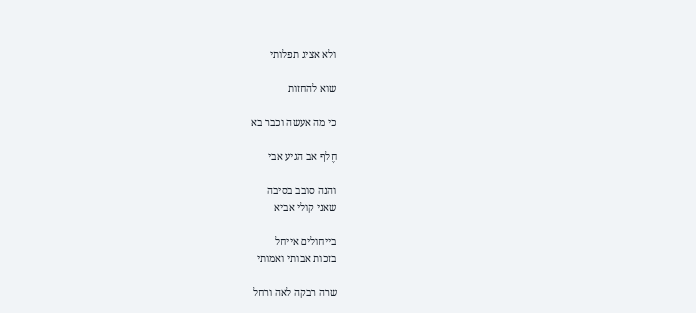ולא אציג תפלותי

שוא להחזות

כי מה אעשה וכבר בא

חֶלף אב הגיע אבי

והנה סובב בסיבה
שאני קולי אביא

בייחולים אייחל
בזכות אבותי ואמותי

שרה רבקה לאה ורחל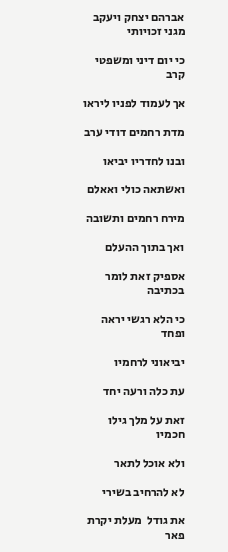אברהם יצחק ויעקב מגני זכויותי

כי יום דיני ומשפטי קרב

אך לעמוד לפניו ליראו

מדת רחמים דודי ערב

ובנו לחדריו יביאו

ואשתאה כולי ואאלם

מירח רחמים ותשובה

ואך בתוך ההעלם

אספיק זאת לומר בכתיבה

כי הלא רגשי יראה ופחד

יביאוני לרחמיו

עת כלה ורעה יחד

זאת על מלך גילו חכמיו

ולא אוכל לתאר

לא להרחיב בשירי

את גודל  מעלת יקרת פאר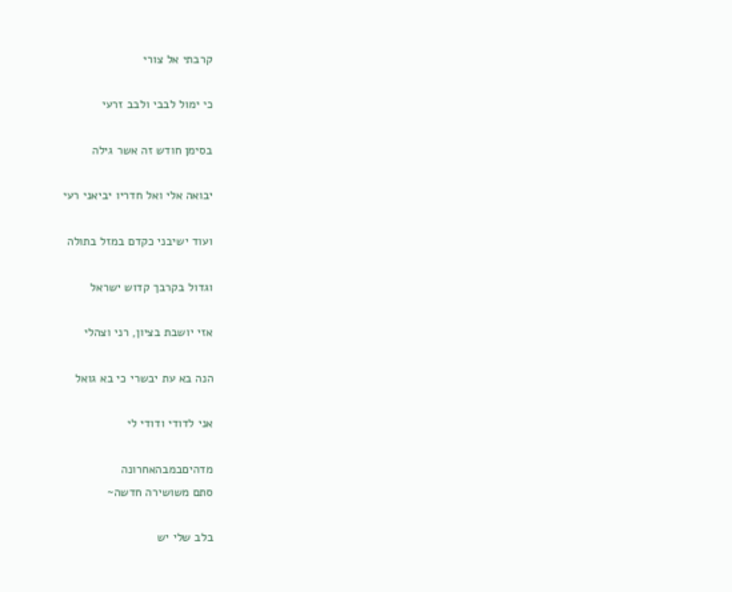קרבתי אל צורי

כי ימול לבבי ולבב זרעי

בסימן חודש זה אשר גילה

יבואה אלי ואל חדריו יביאני רעי

ועוד ישיבני כקדם במזל בתולה

וגדול בקרבך קדוש ישראל

אזי יושבת בציון, רני וצהלי

הנה בא עת יבשרי כי בא גואל

אני לדודי ודודי לי

מדהיםבמבהאחרונה
סתם משושירה חדשה~

בלב שלי יש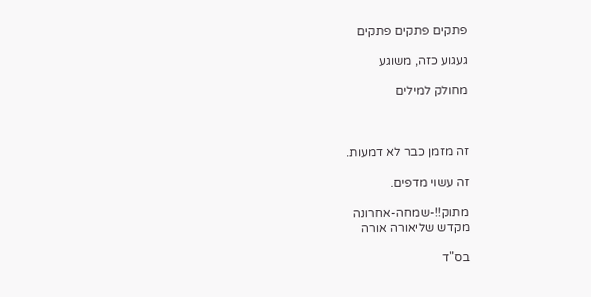פתקים פתקים פתקים

געגוע כזה, משוגע

מחולק למילים



זה מזמן כבר לא דמעות.

זה עשוי מדפים.

מתוק!!-שמחה-אחרונה
מקדש שליאורה אורה

בס"ד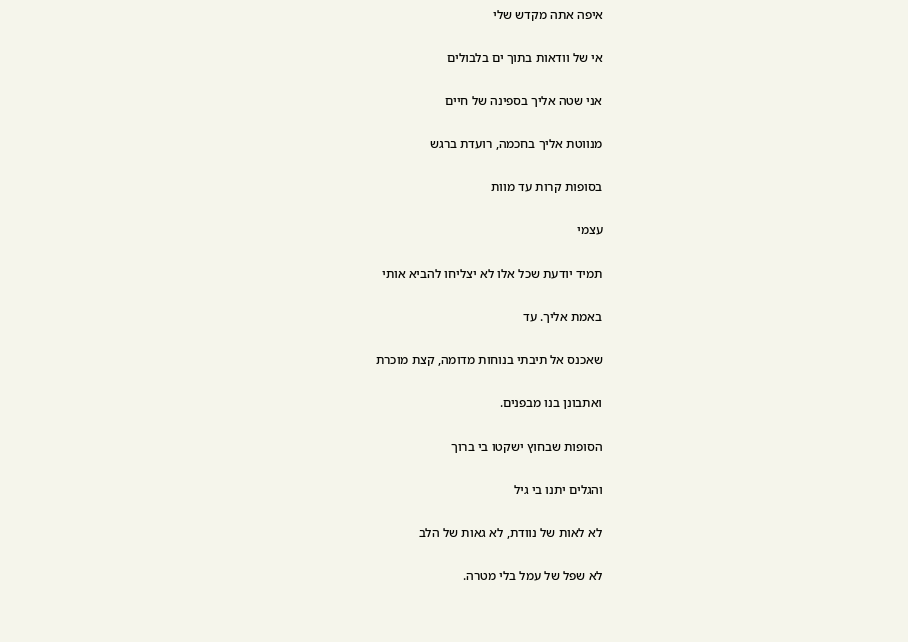איפה אתה מקדש שלי

אי של וודאות בתוך ים בלבולים

אני שטה אליך בספינה של חיים

מנווטת אליך בחכמה, רועדת ברגש

בסופות קרות עד מוות

עצמי

תמיד יודעת שכל אלו לא יצליחו להביא אותי

באמת אליך. עד

שאכנס אל תיבתי בנוחות מדומה, קצת מוכרת

ואתבונן בנו מבפנים.

הסופות שבחוץ ישקטו בי ברוך

והגלים יתנו בי גיל

לא לאות של נוודת, לא גאות של הלב

לא שפל של עמל בלי מטרה.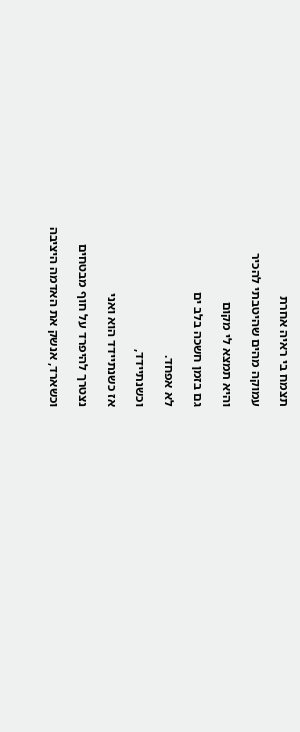תצמח בי ראיה אחרת

עמוקה מהים שהיטבתי להכיר

והיא תמצא לי מקום

גם בזמן חשכה בלב ים

לא אפחד.

וכשנתיידד,

אז כשנתיידד הוא ואני

נצטרך להיפרד על חוף מבטחים

וכשארד, אנשק את האדמה היציבה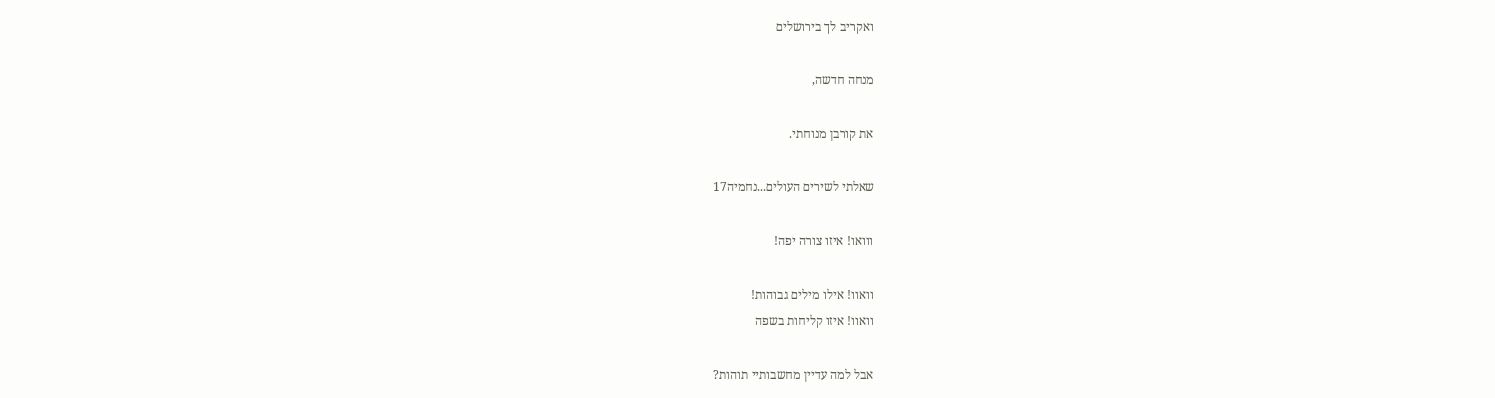ואקריב לך בירושלים

מנחה חדשה,

את קורבן מנוחתי.

שאלתי לשירים העולים...נחמיה17

ווואו! איזו צורה יפה!

וואוו! אילו מילים גבוהות!
וואוו! איזו קליחות בשפה

אבל למה עדיין מחשבותיי תוהות?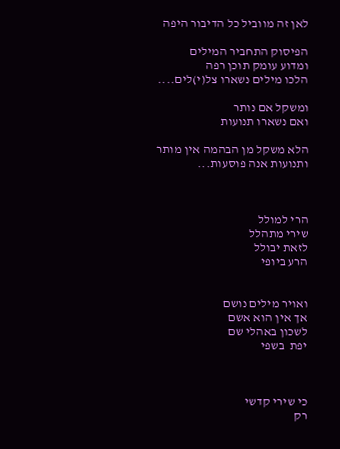לאן זה מווביל כל הדיבור היפה

הפיסוק התחביר המילים
ומדוע עומק תוכן רפה
הלכו מילים נשארו צל(י)לים....

ומשקל אם נותר
ואם נשארו תנועות

הלא משקל מן הבהמה אין מותר
ותנועות אנה פוסעות...



הרי למולל
שירי מתהלל
לזאת יבולל
הרע ביופי


ואויר מילים נושם
אך אין הוא אשם
לשכון באהלי שם
יפת  בשפי



כי שירי קדשי
רק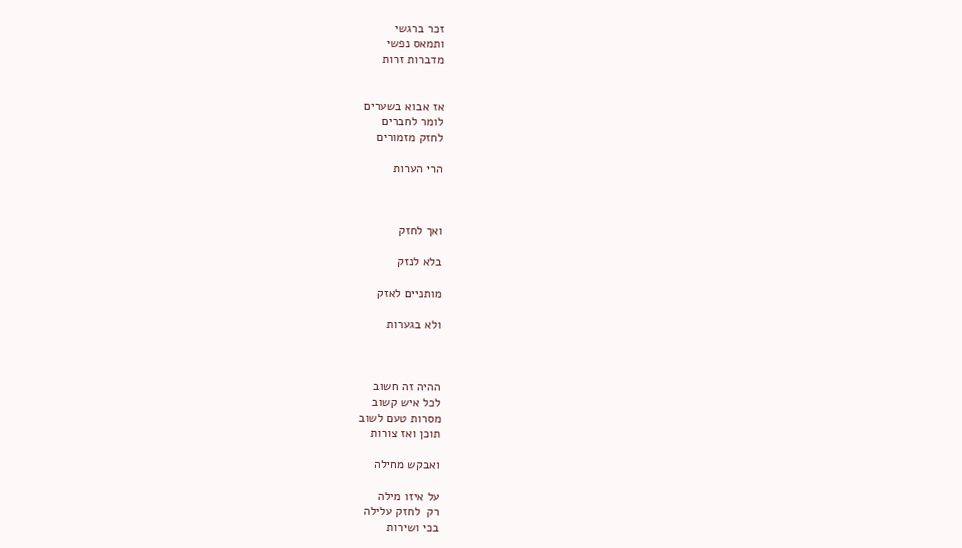זכר ברגשי
ותמאס נפשי
מדברות זרות


אז אבוא בשערים
לומר לחברים
לחזק מזמורים

הרי הערות



ואך לחזק

בלא לנזק

מותניים לאזק

ולא בגערות



ההיה זה חשוב
לכל איש קשוב
מסרות טעם לשוב
תוכן ואז צורות

ואבקש מחילה

על איזו מילה
רק  לחזק עלילה
בכי ושירות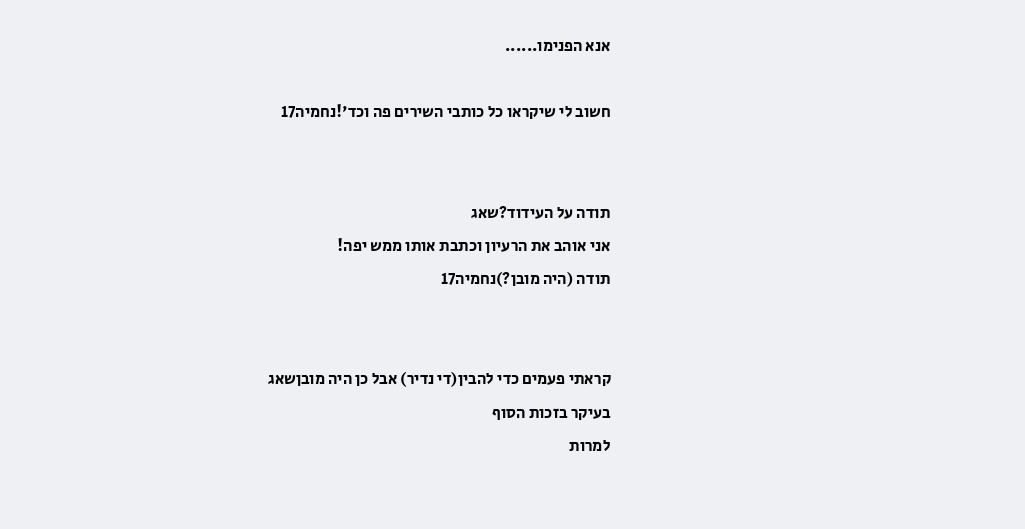אנא הפנימו......

חשוב לי שיקראו כל כותבי השירים פה וכד'!נחמיה17


תודה על העידוד?שאג
אני אוהב את הרעיון וכתבת אותו ממש יפה!
תודה (היה מובן?)נחמיה17


קראתי פעמים כדי להבין(די נדיר) אבל כן היה מובןשאג
בעיקר בזכות הסוף
למרות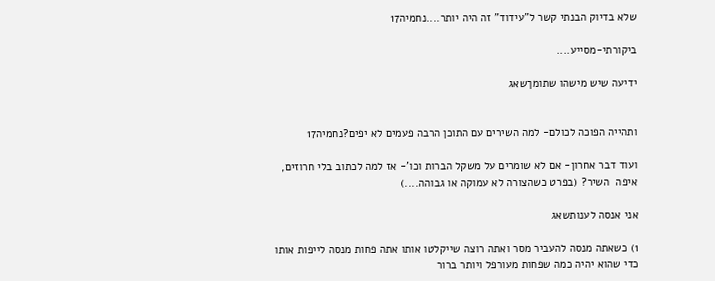שלא בדיוק הבנתי קשר ל"עידוד" זה היה יותר....נחמיה17

ביקורתי-מסייע....

ידיעה שיש מישהו שתומךשאג


ותהייה הפוכה לכולם- למה השירים עם התוכן הרבה פעמים לא יפים?נחמיה17

ועוד דבר אחרון- אם לא שומרים על משקל הברות וכו'- אז למה לכתוב בלי חרוזים, איפה  השיר? (בפרט כשהצורה לא עמוקה או גבוהה....)

אני אנסה לענותשאג

1) כשאתה מנסה להעביר מסר ואתה רוצה שייקלטו אותו אתה פחות מנסה לייפות אותו כדי שהוא יהיה כמה שפחות מעורפל ויותר ברור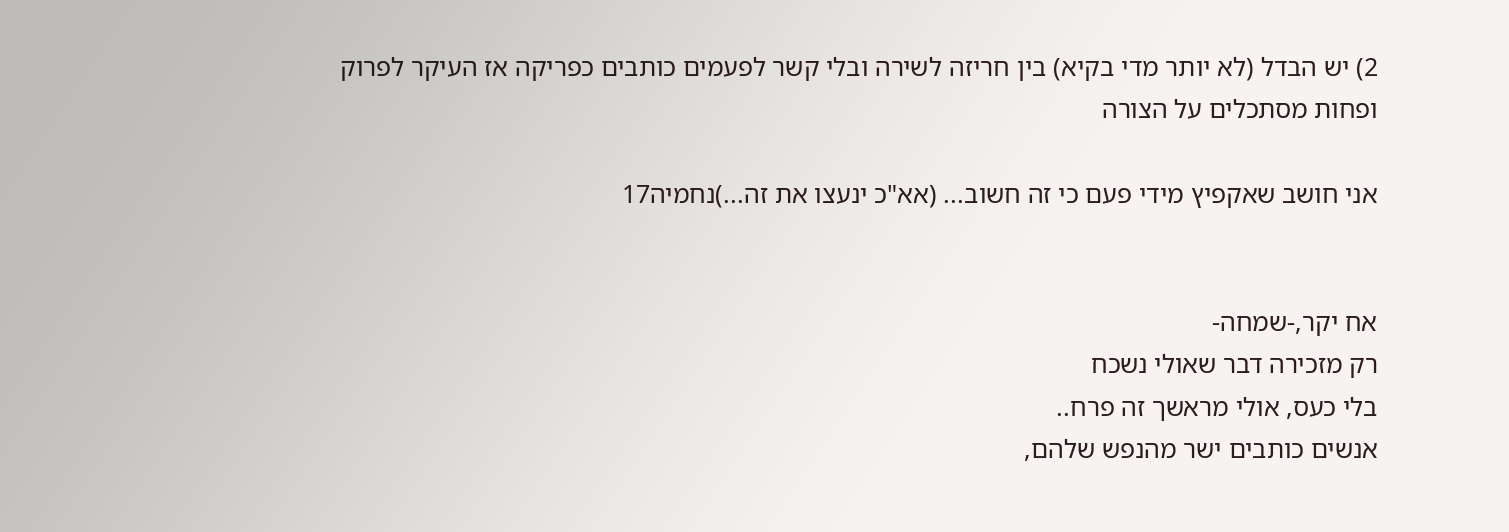2) יש הבדל (לא יותר מדי בקיא) בין חריזה לשירה ובלי קשר לפעמים כותבים כפריקה אז העיקר לפרוק ופחות מסתכלים על הצורה

אני חושב שאקפיץ מידי פעם כי זה חשוב... (אא"כ ינעצו את זה...)נחמיה17


אח יקר,-שמחה-
רק מזכירה דבר שאולי נשכח
בלי כעס, אולי מראשך זה פרח..
אנשים כותבים ישר מהנפש שלהם,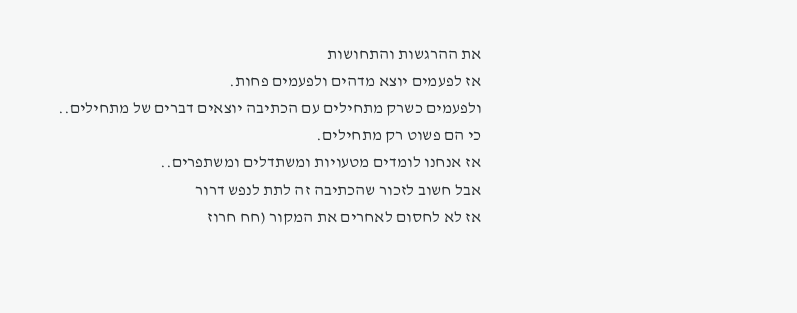את ההרגשות והתחושות
אז לפעמים יוצא מדהים ולפעמים פחות.
ולפעמים כשרק מתחילים עם הכתיבה יוצאים דברים של מתחילים..
כי הם פשוט רק מתחילים.
אז אנחנו לומדים מטעויות ומשתדלים ומשתפרים..
אבל חשוב לזכור שהכתיבה זה לתת לנפש דרור
אז לא לחסום לאחרים את המקור (חח חרוז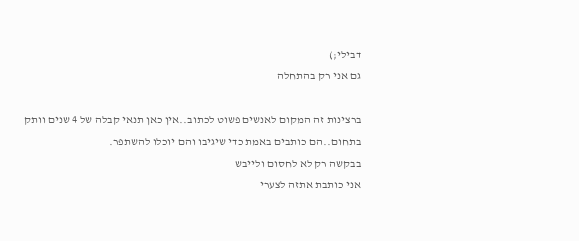דבילי;)
גם אני רק בהתחלה

ברצינות זה המקום לאנשים פשוט לכתוב..אין כאן תנאי קבלה של 4 שנים וותק בתחום..הם כותבים באמת כדי שיגיבו והם יוכלו להשתפר.
בבקשה רק לא לחסום ולייבש
אני כותבת אתזה לצערי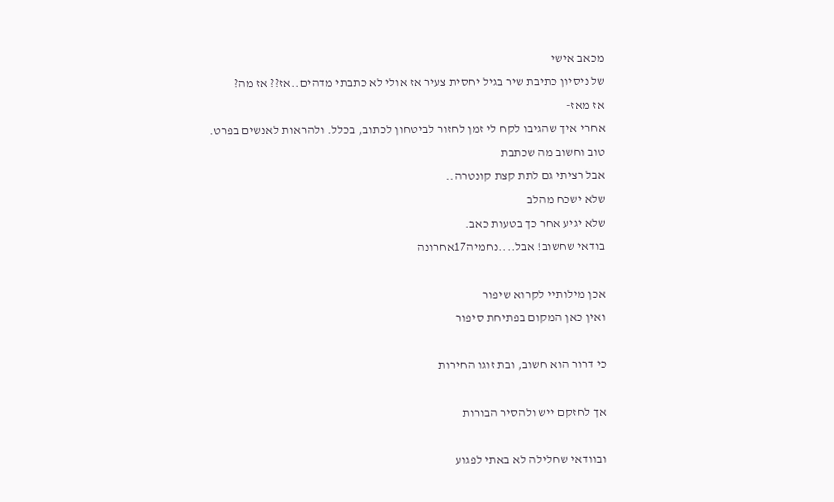מכאב אישי
של ניסיון כתיבת שיר בגיל יחסית צעיר אז אולי לא כתבתי מדהים..אז?? אז מה?
אז מאז-
אחרי איך שהגיבו לקח לי זמן לחזור לביטחון לכתוב, בכלל. ולהראות לאנשים בפרט.
טוב וחשוב מה שכתבת
אבל רציתי גם לתת קצת קונטרה..
שלא ישכח מהלב
שלא יגיע אחר כך בטעות כאב.
בודאי שחשוב! אבל....נחמיה17אחרונה

אכן מילותיי לקרוא שיפור
ואין כאן המקום בפתיחת סיפור

כי דרור הוא חשוב, ובת זוגו החירות

אך לחזקם ייש ולהסיר הבורות

ובוודאי שחלילה לא באתי לפגוע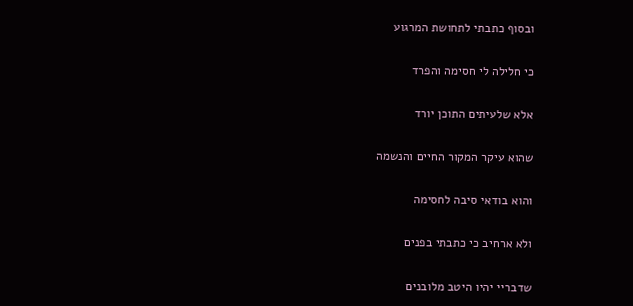ובסוף כתבתי לתחושת המרגוע

כי חלילה לי חסימה והפרד

אלא שלעיתים התוכן יורד

שהוא עיקר המקור החיים והנשמה

והוא בודאי סיבה לחסימה

ולא ארחיב כי כתבתי בפנים

שדבריי יהיו היטב מלובנים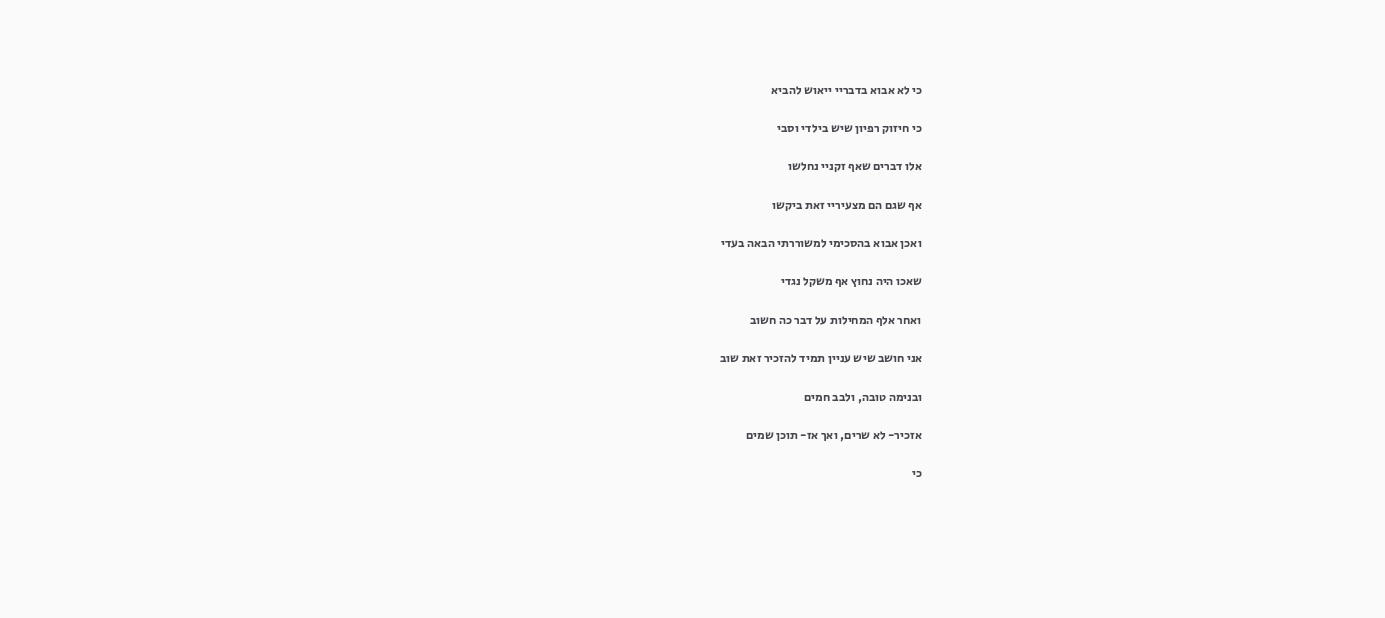כי לא אבוא בדבריי ייאוש להביא

כי חיזוק רפיון שיש בילדי וסבי

אלו דברים שאף זקניי נחלשו

אף שגם הם מצעיריי זאת ביקשו

ואכן אבוא בהסכימי למשוררתי הבאה בעדי

שאכו היה נחוץ אף משקל נגדי

ואחר אלף המחילות על דבר כה חשוב

אני חושב שיש עניין תמיד להזכיר זאת שוב

ובנימה טובה, ולבב חמים

אזכיר- לא שרים, ואך אז- תוכן שמים

כי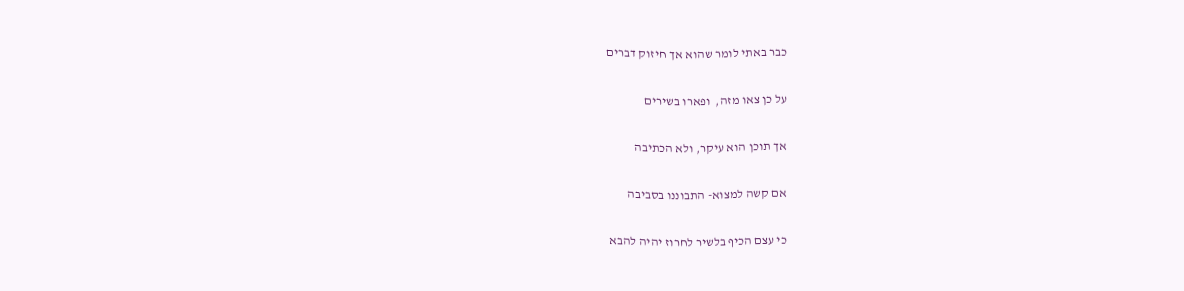כבר באתי לומר שהוא אך חיזוק דברים

על כן צאו מזה,  ופארו בשירים

אך תוכן הוא עיקר, ולא הכתיבה

אם קשה למצוא- התבוננו בסביבה

כי עצם הכיף בלשיר לחרוז יהיה להבא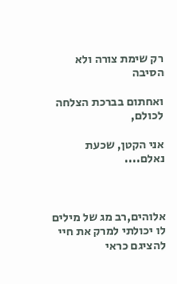רק שימת צורה ולא הסיבה

ואחתום בברכת הצלחה לכולם,

אני הקטן, שכעת נאלם....



אלוהים,רב מג של מילים
לו יכולתי למרק את חיי
להציגם כראי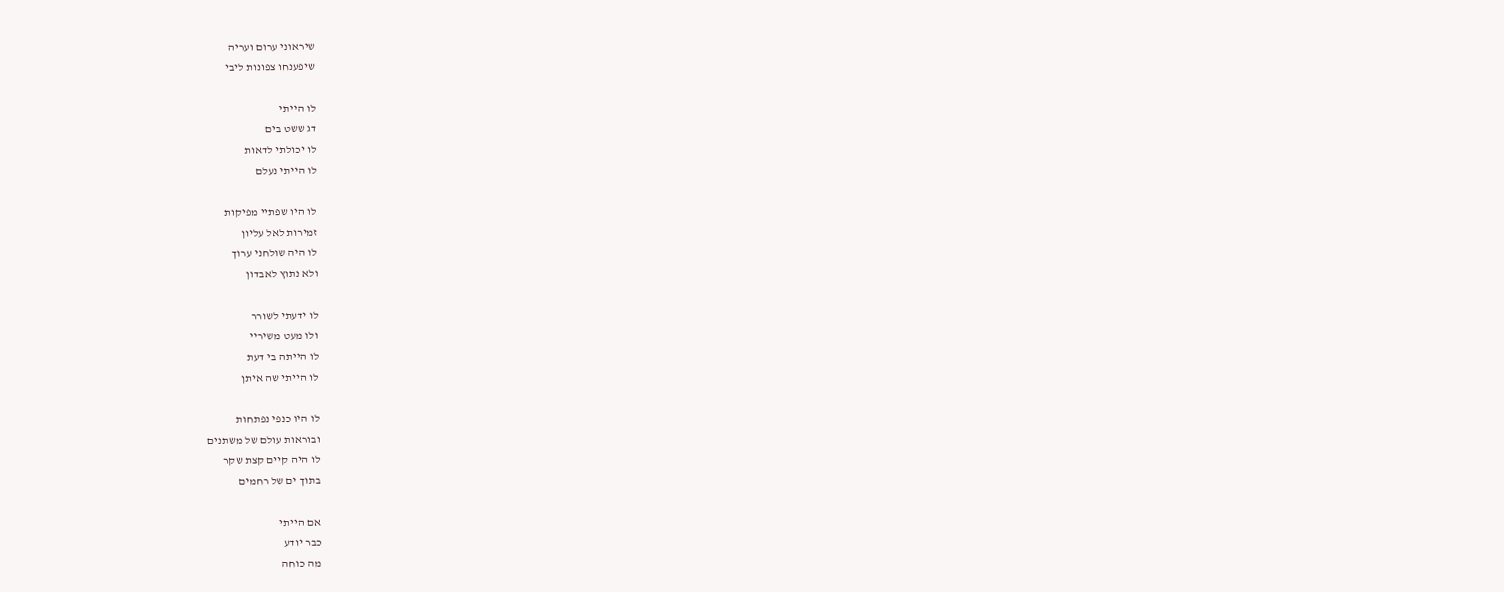שיראוני ערום ועריה
שיפענחו צפונות ליבי

לו הייתי
דג ששט בים
לו יכולתי לדאות
לו הייתי נעלם

לו היו שפתיי מפיקות
זמירות לאל עליון
לו היה שולחני ערוך
ולא נתוץ לאבדון

לו ידעתי לשורר
ולו מעט משיריי
לו הייתה בי דעת
לו הייתי שה איתן

לו היו כנפי נפתחות
ובוראות עולם של משתנים
לו היה קיים קצת שקר
בתוך ים של רחמים

אם הייתי
כבר יודע
מה כוחה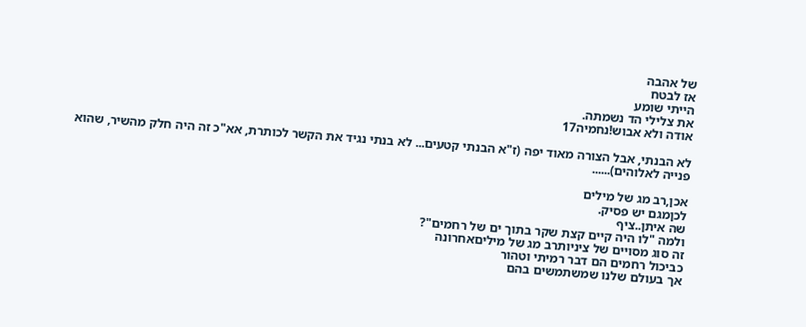של אהבה
אז לבטח
הייתי שומע
את צלילי הד נשמתה.
אודה ולא אבוש!נחמיה17

לא הבנתי, אבל הצורה מאוד יפה (ז"א הבנתי קטעים... לא בנתי נגיד את הקשר לכותרת, אא"כ זה היה חלק מהשיר, שהוא פנייה לאלוהים)......

אכן,רב מג של מילים
לכןמגם יש פסיק.
שה איתן..ציף
ולמה "לו היה קיים קצת שקר בתוך ים של רחמים"?
זה סוג מסויים של ציניותרב מג של מיליםאחרונה
כביכול רחמים הם דבר רמיתי וטהור
אך בעולם שלנו שמשתמשים בהם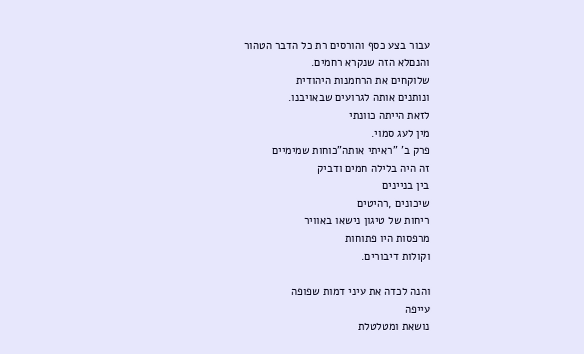עבור בצע כסף והורסים רת כל הדבר הטהור
והנםלא הזה שנקרא רחמים.
שלוקחים את הרחמנות היהודית
ונותנים אותה לגרועים שבאויבנו.
לזאת הייתה כוונתי
מין לעג סמוי.
פרק ב' "ראיתי אותה"כוחות שמימיים
זה היה בלילה חמים ודביק
בין בניינים
שיכונים ,רהיטים
ריחות של טיגון נישאו באוויר
מרפסות היו פתוחות
וקולות דיבורים.

והנה לכדה את עיני דמות שפופה
עייפה
נושאת ומטלטלת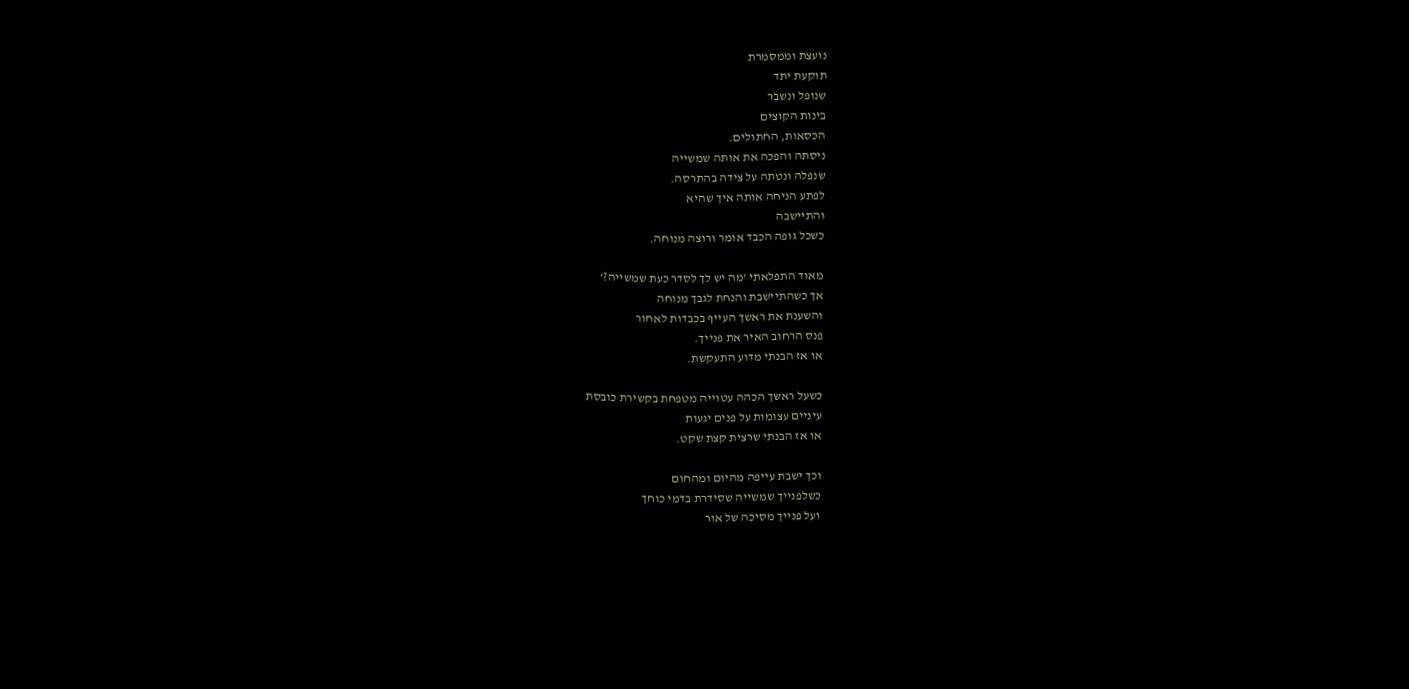נועצת וממסמרת
תוקעת יתד
שנופל ונשבר
בינות הקוצים
הכסאות, החתולים.
ניסתה והפכה את אותה שמשייה
שנפלה ונטתה על צידה בהתרסה.
לפתע הניחה אותה איך שהיא
והתיישבה
כשכל גופה הכבד אומר ורוצה מנוחה.

מאוד התפלאתי 'מה יש לך לסדר כעת שמשייה?'
אך כשהתיישבת והנחת לגבך מנוחה
והשענת את ראשך העייף בכבדות לאחור
פנס הרחוב האיר את פנייך.
או אז הבנתי מדוע התעקשת.

כשעל ראשך הכהה עטוייה מטפחת בקשירת כובסת
עיניים עצומות על פנים יגעות
או אז הבנתי שרצית קצת שקט.

וכך ישבת עייפה מהיום ומהחום
כשלפנייך שמשייה שסידרת בדמי כוחך
ועל פנייך מסיכה של אור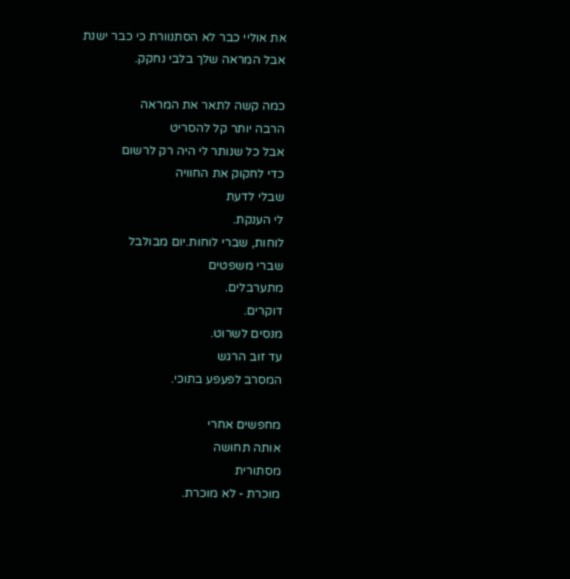את אוליי כבר לא הסתנוורת כי כבר ישנת
אבל המראה שלך בלבי נחקק.

כמה קשה לתאר את המראה
הרבה יותר קל להסריט
אבל כל שנותר לי היה רק לרשום
כדי לחקוק את החוויה
שבלי לדעת
לי הענקת.
לוחות, שברי לוחות.יום מבולבל
שברי משפטים
מתערבלים.
דוקרים.
מנסים לשרוט.
עד זוב הרגש
המסרב לפעפע בתוכי.

מחפשים אחרי
אותה תחושה
מסתורית
מוכרת - לא מוכרת.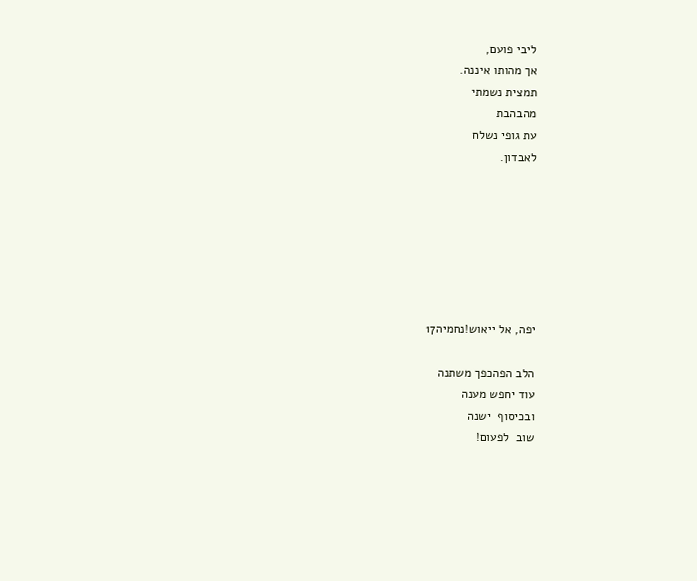ליבי פועם,
אך מהותו איננה.
תמצית נשמתי
מהבהבת
עת גופי נשלח
לאבדון.







יפה, אל ייאוש!נחמיה17

הלב הפהכפך משתנה
עוד יחפש מענה
ובכיסוף  ישנה
שוב  לפעום!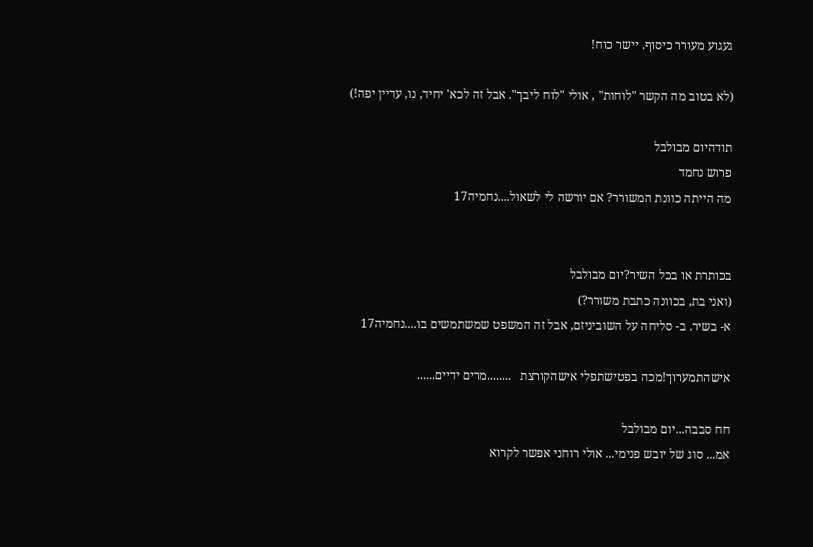געגוע מעורר כיסוף. יישר כוח!

(לא בטוב מה הקשר "לוחות" , אולי "לוח ליבך". אבל זה לכא' יחיד, נו, עדיין יפה!)

תודהיום מבולבל
פרוש נחמד
מה הייתה כוונת המשורר? אם יורשה לי לשאול....נחמיה17


בכותרת או בכל השיר?יום מבולבל
(ואני בת, בכוונה כתבת משורר?)
א- בשיר. ב- סליחה על השוביניזם, אבל זה המשפט שמשתמשים בו....נחמיה17

אישהתמערוך!מכה בפטישתפלי אישהקורצת   ........מרים ידיים......

חח סבבה...יום מבולבל
אמ... סוג של יובש פנימי... אולי רוחני אפשר לקרוא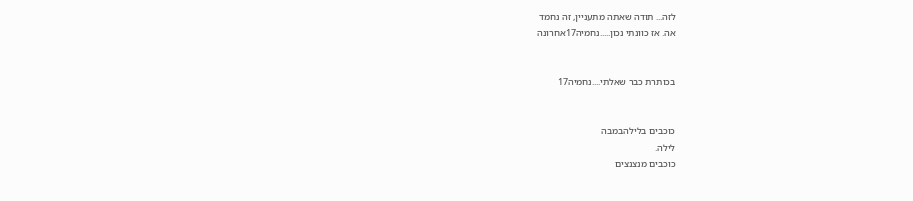לזה... תודה שאתה מתעניין, זה נחמד
אה. אז כוונתי נכון.....נחמיה17אחרונה


בכותרת כבר שאלתי....נחמיה17


כוכבים בלילהבמבה
לילה.
כוכבים מנצנצים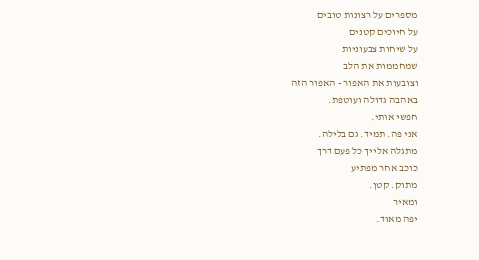מספרים על רצונות טובים
על חיוכים קטנים
על שיחות צבעוניות
שמחממות את הלב
וצובעות את האפור - האפור הזה
באהבה גדולה ועוטפת.
חפשי אותי.
אני פה. תמיד. גם בלילה.
מתגלה אלייך כל פעם דרך
כוכב אחר מפתיע
מתוק. קטן.
ומאיר
יפה מאוד.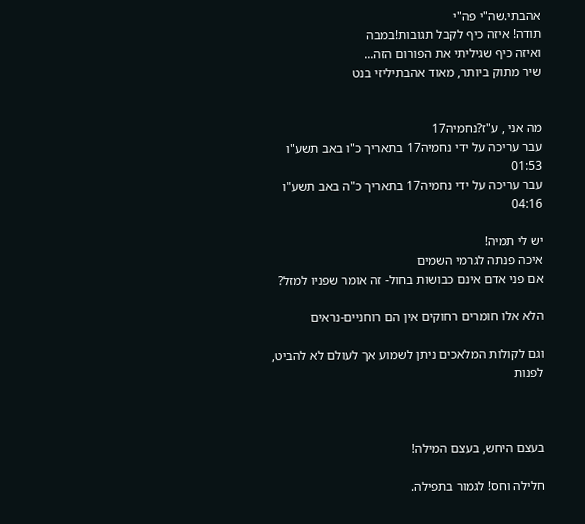אהבתי.שה"י פה"י
תודה! איזה כיף לקבל תגובות!במבה
ואיזה כיף שגיליתי את הפורום הזה...
שיר מתוק ביותר, מאוד אהבתיליזי בנט


מה אני , ע"ז?נחמיה17
עבר עריכה על ידי נחמיה17 בתאריך כ"ו באב תשע"ו 01:53
עבר עריכה על ידי נחמיה17 בתאריך כ"ה באב תשע"ו 04:16

יש לי תמיה!
איכה פנתה לגרמי השמים
אם פני אדם אינם כבושות בחול- זה אומר שפניו למזל?

הלא אלו חומרים רחוקים אין הם רוחניים-נראים

וגם לקולות המלאכים ניתן לשמוע אך לעולם לא להביט, לפנות



בעצם היחש, בעצם המילה!

חלילה וחס! לגמור בתפילה.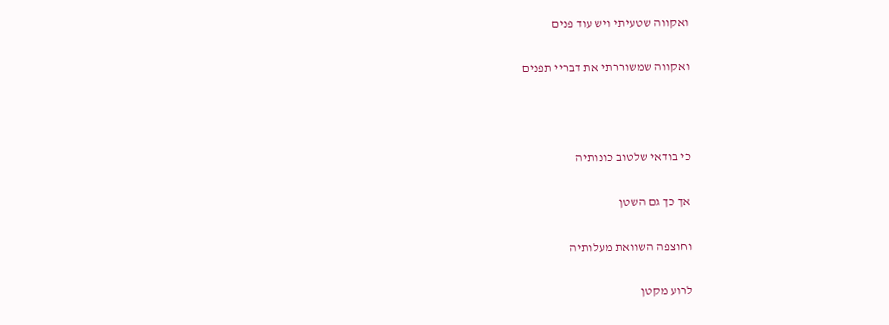ואקווה שטעיתי ויש עוד פנים

ואקווה שמשוררתי את דבריי תפנים



כי בודאי שלטוב כונותיה

אך כך גם השטן

וחוצפה השוואת מעלותיה

לרוע מקטן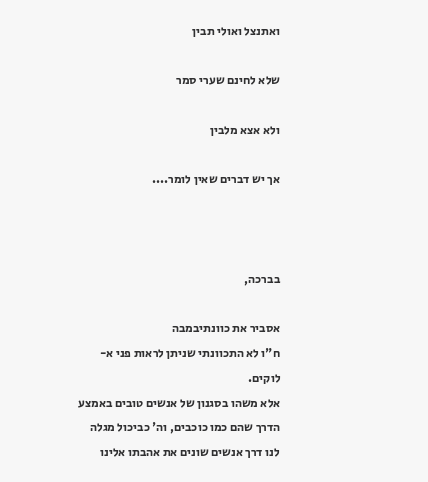ואתנצל ואולי תבין

שלא לחינם שערי סמר

ולא אצא מלבין

אך יש דברים שאין לומר....



בברכה,

אסביר את כוונתיבמבה
ח"ו לא התכוונתי שניתן לראות פני א-לוקים.
אלא משהו בסגנון של אנשים טובים באמצע הדרך שהם כמו כוכבים, וה' כביכול מגלה לנו דרך אנשים שונים את אהבתו אלינו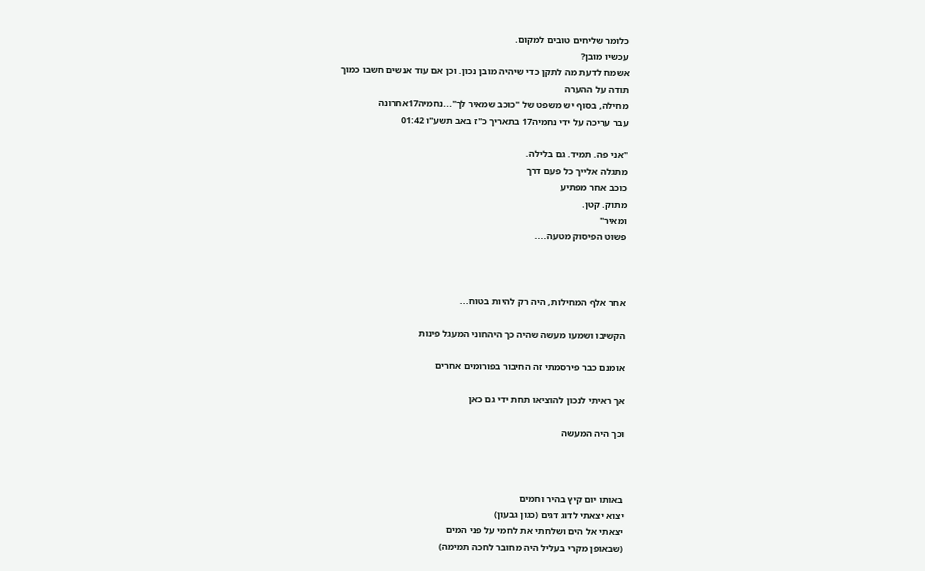כלומר שליחים טובים למקום.
עכשיו מובן?
אשמח לדעת מה לתקן כדי שיהיה מובן נכון. וכן אם עוד אנשים חשבו כמוך
תודה על ההערה
מחילה, בסוף יש משפט של "כוכב שמאיר לך"...נחמיה17אחרונה
עבר עריכה על ידי נחמיה17 בתאריך כ"ז באב תשע"ו 01:42

"אני פה. תמיד. גם בלילה.
מתגלה אלייך כל פעם דרך
כוכב אחר מפתיע
מתוק. קטן.
ומאיר"
פשוט הפיסוק מטעה....



אחר אלף המחילות, היה רק להיות בטוח...

הקשיבו ושמעו מעשה שהיה כך היהחוני המעגל פינות

אומנם כבר פירסמתי זה החיבור בפורומים אחרים

אך ראיתי לנכון להוציאו תחת ידי גם כאן

וכך היה המעשה



באותו יום קיץ בהיר וחמים
יצוא יצאתי לדוג דגים (כגון גבעון)
יצאתי אל הים ושלחתי את לחמי על פני המים
(שבאופן מקרי בעליל היה מחובר לחכה תמימה)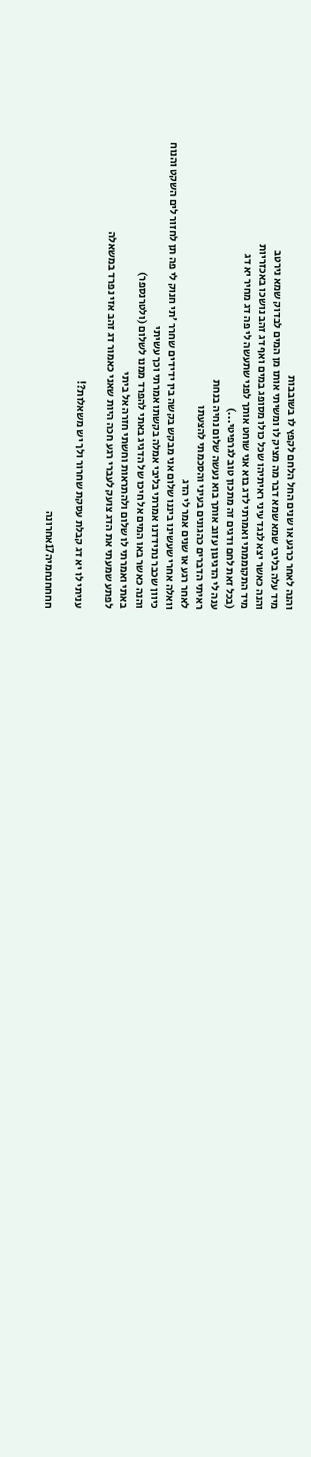והנה לאחר כרגע או שנים החל הלחם לקפץ לו בשובבות
מיד עלה בליבי שמא שמא דבר מה מציק לו ומשיתי אותו מן המים לבדוק שמא נירטב
והנה כאשר יצא לנגד עיני ראיתיהו שכל כולו מסופג במים ואף דג זהב נושכו באכזריות
מיד התקוממתי ואמרתי לדג בוא אני שוחט אותך לפני שתעשה לי פה דג מחיר יא דג
(בכל זאת לחם ודגים זה מתכון טוב לגרפיטי...)
ענה לי הדגיגון עזוב אותך בוא נעשה שלום נחיה בנחת
ראיתי הדברים כהגונים בעיני והסכמתי להצעתו
לאחר רגע או שנים אמר לי הדג
וואלה אחרי שעשינו ביננו שלום אני מבקש בקשה בין ידידים שחרר 'תי חנוק לי פה תן לחזור לים השקט והנוח
כיוון שכבר נתידדנו אמרתי בליבי אמלה בקשתו אמרתי וכך עשיתי
והנה כאשר באו המים אל חיכו של הדגיג באתי להפרד ממנו לשלום (ולטרנספר)
באתי ואמרתי לו שלום ולהתראות וחשתי חזרה אל ביתי
לפתע שמעתי את הדג צועק לעברי רגע חכה היות שאני כאמור דג זהב אזי נפרד במשאלה

עניתי לו יא דג קבלת עסקת שחרור ולך יש משאלות?!

חחחחנחמיה17אחרונה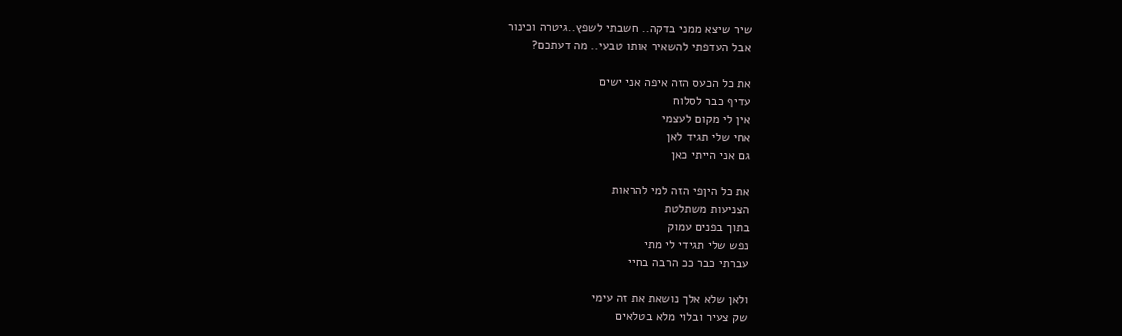שיר שיצא ממני בדקה.. חשבתי לשפץ..גיטרה וכינור
אבל העדפתי להשאיר אותו טבעי.. מה דעתכם?

את כל הכעס הזה איפה אני ישים
עדיף כבר לסלוח
אין לי מקום לעצמי
אחי שלי תגיד לאן
גם אני הייתי כאן

את כל היןפי הזה למי להראות
הצניעות משתלטת
בתוך בפנים עמוק
נפש שלי תגידי לי מתי
עברתי כבר ככ הרבה בחיי

ולאן שלא אלך נושאת את זה עימי
שק צעיר ובלוי מלא בטלאים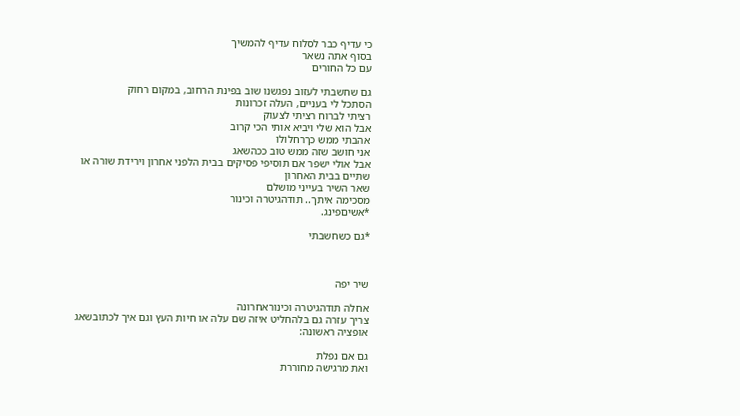כי עדיף כבר לסלוח עדיף להמשיך
בסוף אתה נשאר
עם כל החורים

גם שחשבתי לעזוב נפגשנו שוב בפינת הרחוב, במקום רחוק
הסתכל לי בעניים, העלה זכרונות
רציתי לברוח רציתי לצעוק
אבל הוא שלי ויביא אותי הכי קרוב
אהבתי ממש כךרחלולו
אני חושב שזה ממש טוב ככהשאג
אבל אולי ישפר אם תוסיפי פסיקים בבית הלפני אחרון וירידת שורה או שתיים בבית האחרון
שאר השיר בעייני מושלם
מסכימה איתך.. תודהגיטרה וכינור
*אשיםפינג.

*גם כשחשבתי



שיר יפה

אחלה תודהגיטרה וכינוראחרונה
צריך עזרה גם בלהחליט איזה שם עלה או חיות העץ וגם איך לכתובשאג
אופציה ראשונה:

גם אם נפלת
ואת מרגישה מחוררת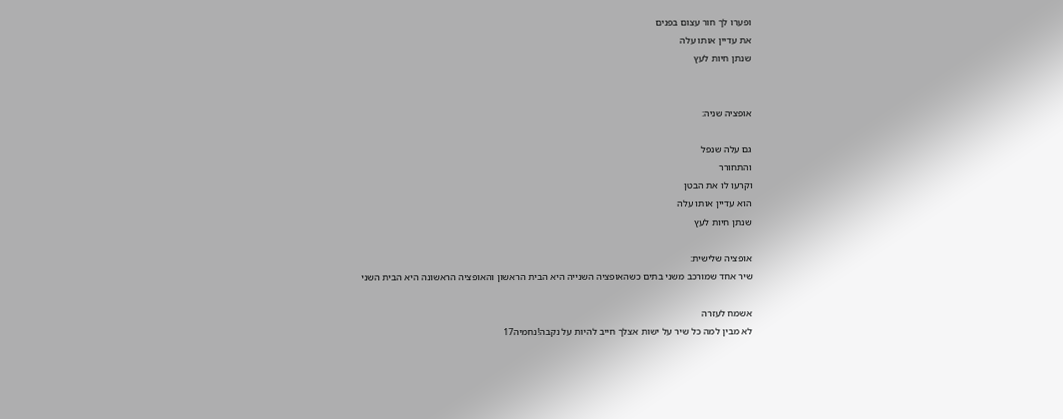ופערו לך חור עצום בפנים
את עדיין אותו עלה
שנתן חיות לעץ


אופציה שניה:

גם עלה שנפל
והתחורר
וקרעו לו את הבטן
הוא עדיין אותו עלה
שנתן חיות לעץ

אופציה שלישית:
שיר אחד שמורכב משני בתים כשהאופציה השנייה היא הבית הראשון והאופציה הראשונה היא הבית השני

אשמח לעזרה
לא מבין למה כל שיר על ישות אצלך חייב להיות על נקבה!נחמיה17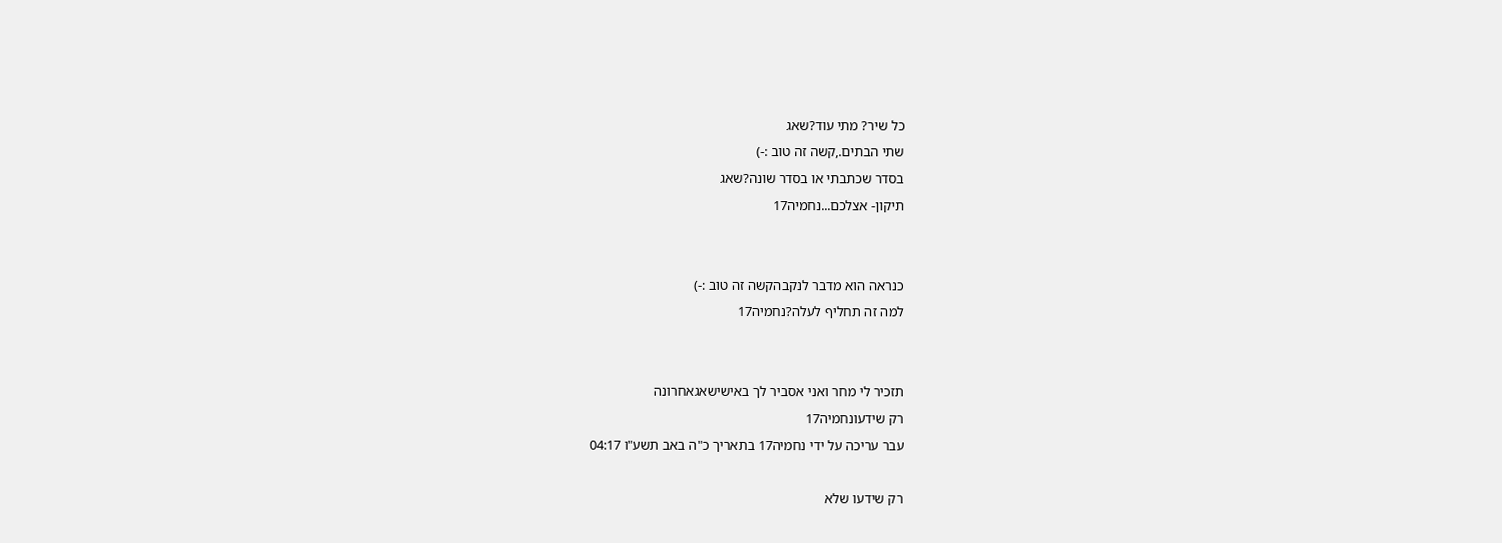כל שיר? מתי עוד?שאג
שתי הבתים.,קשה זה טוב :-)
בסדר שכתבתי או בסדר שונה?שאג
תיקון- אצלכם...נחמיה17


כנראה הוא מדבר לנקבהקשה זה טוב :-)
למה זה תחליף לעלה?נחמיה17


תזכיר לי מחר ואני אסביר לך באישישאגאחרונה
רק שידעונחמיה17
עבר עריכה על ידי נחמיה17 בתאריך כ"ה באב תשע"ו 04:17

רק שידעו שלא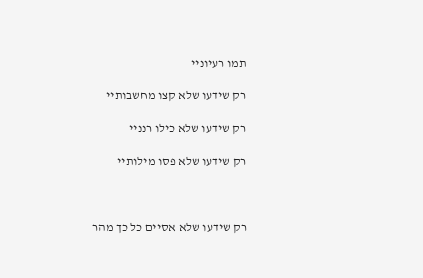תמו רעיוניי

רק שידעו שלא קצו מחשבותיי

רק שידעו שלא כילו רנניי

רק שידעו שלא פסו מילותיי



רק שידעו שלא אסיים כל כך מהר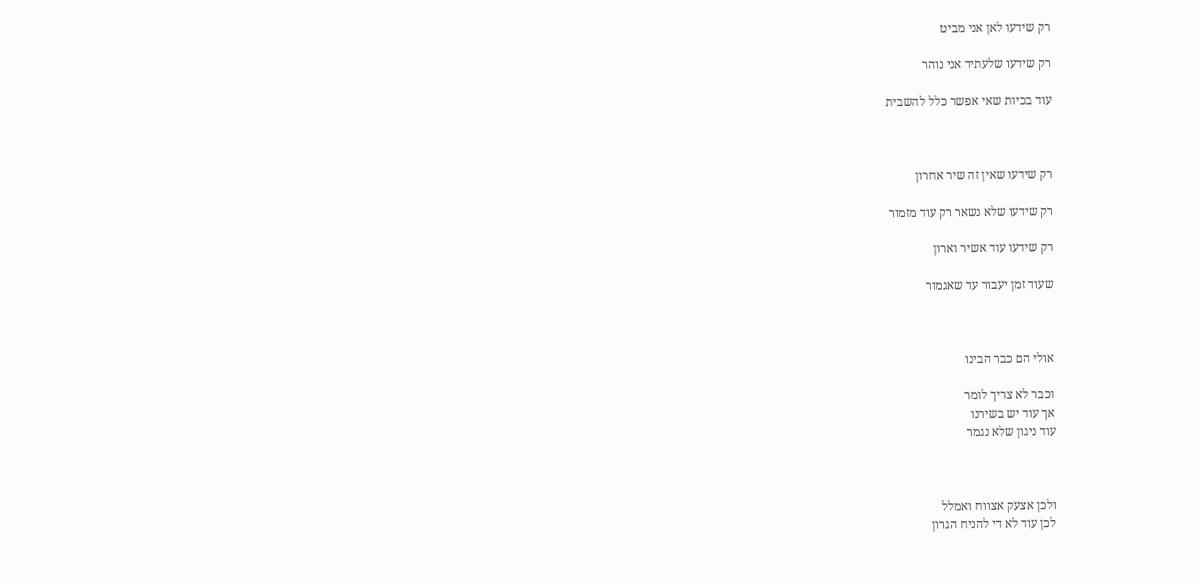רק שידעו לאן אני מביט

רק שידעו שלעתיד אני נוהר

עוד בכיות שאי אפשר כלל להשבית



רק שידעו שאין זה שיר אחרון

רק שידעו שלא נשאר רק עוד מזמור

רק שידעו עוד אשיר וארון

שעוד זמן יעבור עד שאגמור



אולי הם כבר הבינו

וכבר לא צריך לומר
אך עוד יש בשירנו
עוד ניגון שלא נגמר



ולכן אצעק אצווח ואמלל
לכן עוד לא די להניח הגרון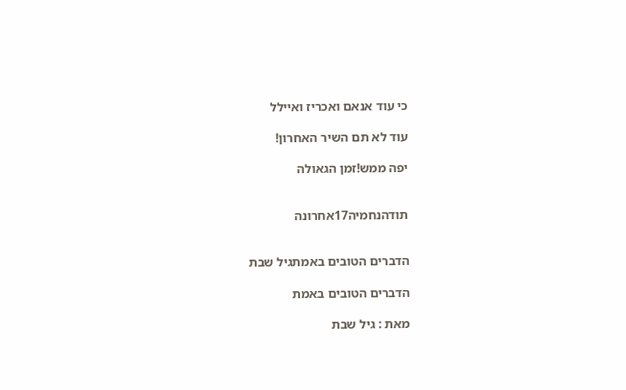כי עוד אנאם ואכריז ואיילל

עוד לא תם השיר האחרון!

יפה ממש!זמן הגאולה


תודהנחמיה17אחרונה


הדברים הטובים באמתגיל שבת

הדברים הטובים באמת

מאת : גיל שבת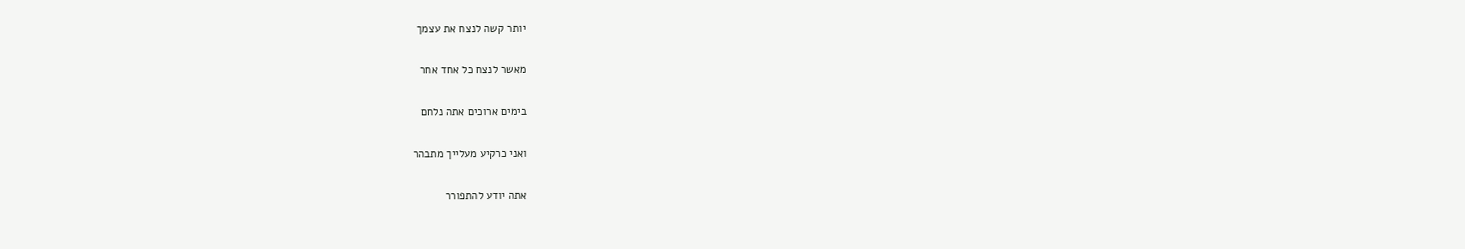יותר קשה לנצח את עצמך

מאשר לנצח כל אחד אחר

בימים ארוכים אתה נלחם

ואני כרקיע מעלייך מתבהר

אתה יודע להתפורר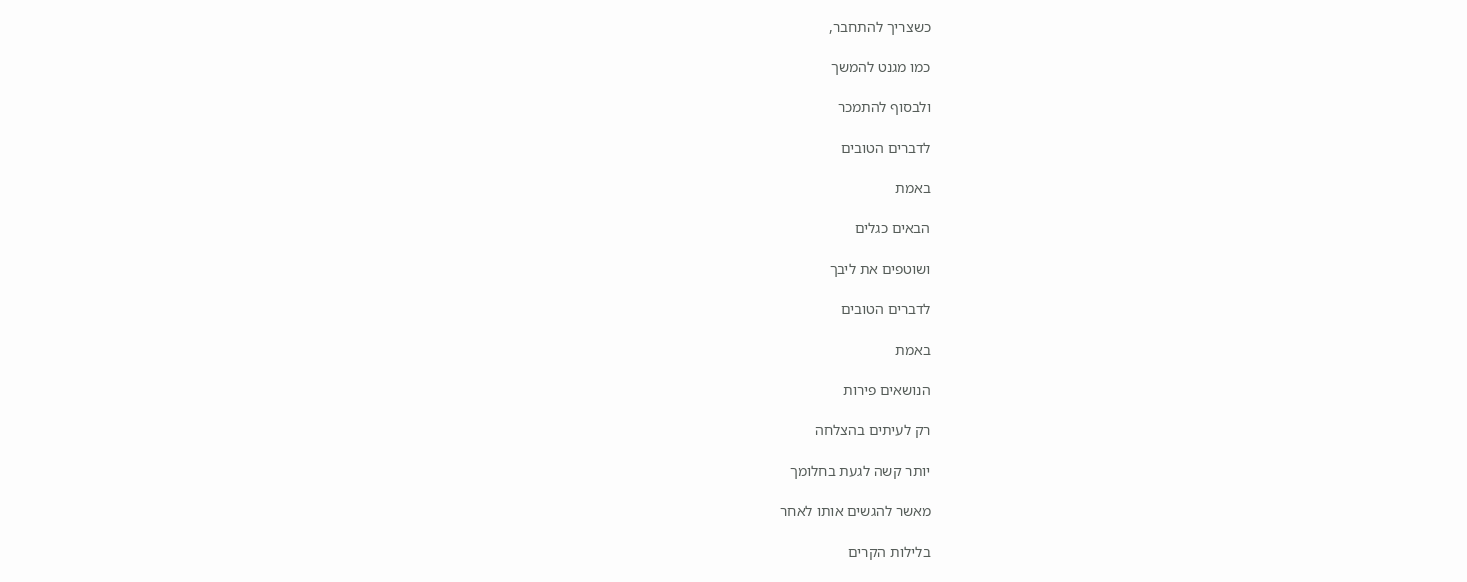כשצריך להתחבר,

כמו מגנט להמשך

ולבסוף להתמכר

לדברים הטובים

באמת

הבאים כגלים

ושוטפים את ליבך

לדברים הטובים

באמת

הנושאים פירות

רק לעיתים בהצלחה

יותר קשה לגעת בחלומך

מאשר להגשים אותו לאחר

בלילות הקרים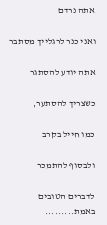אתה נרדם

ואני כנר לרגלייך מסתבר

אתה יודע להסתגר

כשצריך להסתער,

כמו חייל בקרב

ולבסוף להתמכר

לדברים הטובים באמת.........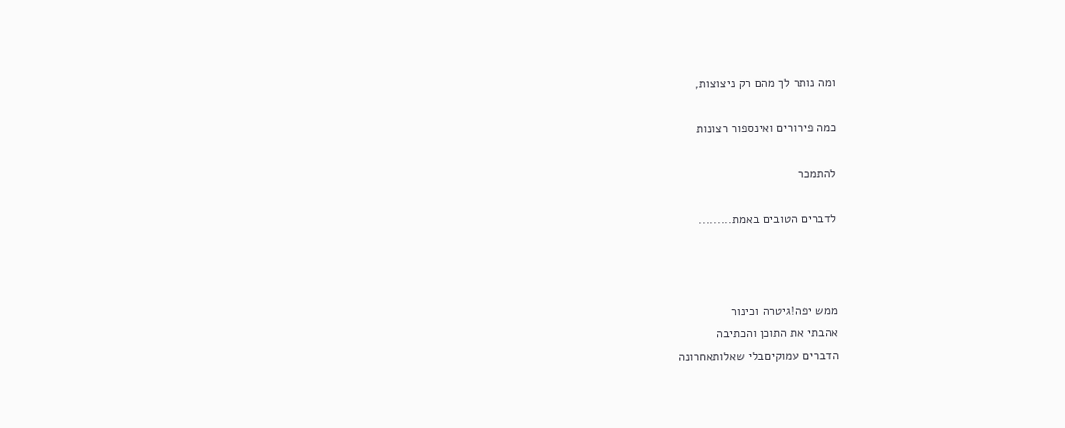ומה נותר לך מהם רק ניצוצות,

כמה פירורים ואינספור רצונות

להתמכר

לדברים הטובים באמת.........



ממש יפה!גיטרה וכינור
אהבתי את התוכן והכתיבה
הדברים עמוקיםבלי שאלותאחרונה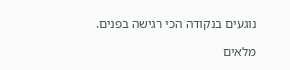נוגעים בנקודה הכי רגישה בפנים.

מלאים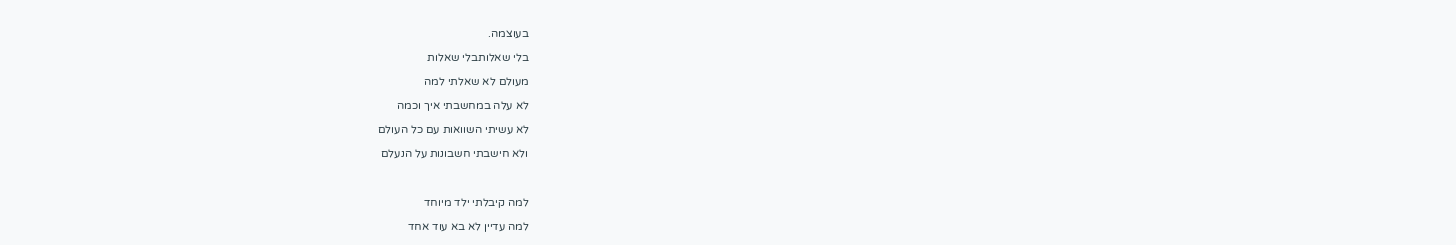בעוצמה.

בלי שאלותבלי שאלות

מעולם לא שאלתי למה

לא עלה במחשבתי איך וכמה

לא עשיתי השוואות עם כל העולם

ולא חישבתי חשבונות על הנעלם



למה קיבלתי ילד מיוחד

למה עדיין לא בא עוד אחד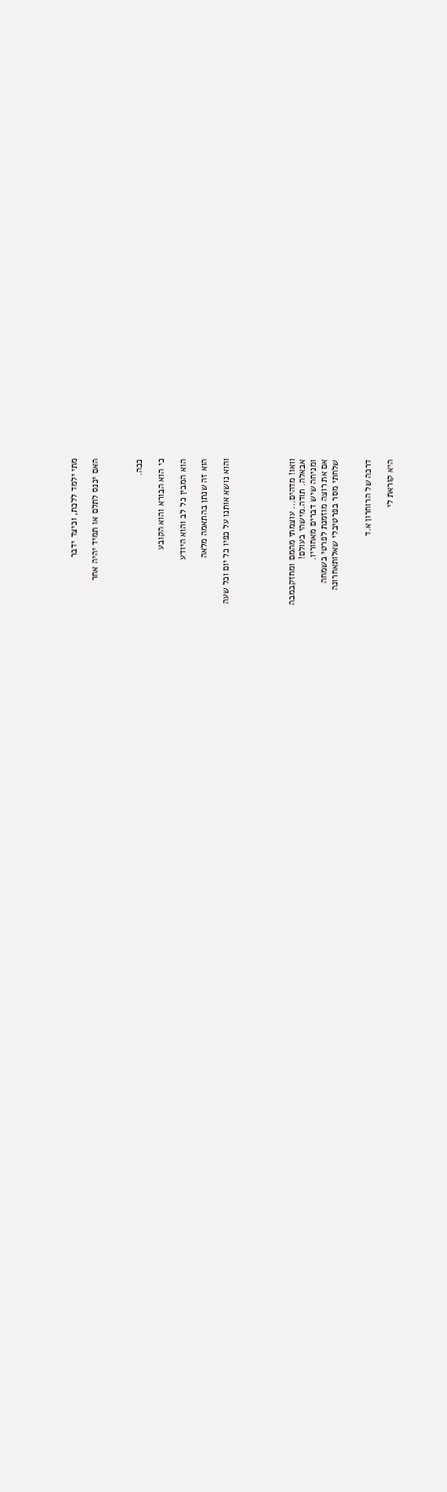מתי ילמד ללכת, וכיצד ידבר

האם יכנס לתלם או תמיד יהיה אחר



ככה.

כי הוא הבורא והוא הקובע

הוא המבין כל לב והוא היודע

הוא זה שנתן בהתאמה מלאה

והוא נושא אותנו על כפיו כל יום וכל שעה





וואו! מדהים... עוצמתי מהמם ומחזקבמבה
אבאלה. תודה.מישהי בעולם!
ומניחה שיש דברים מאחוריו.
אם את רוצה מוזמנת לפרטי בשמחה
שלחתי מסר בפרטיבלי שאלותאחרונה


דרכה של הרוחרון א.ד

היא קוראת לי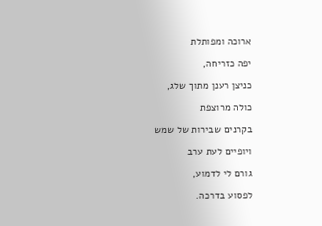ארוכה ומפותלת

יפה כזריחה,

כניצן רענן מתוך שלג,

כולה מרוצפת

בקרנים שבירות של שמש

ויופיים לעת ערב

גורם לי לדמוע,

לפסוע בדרכה.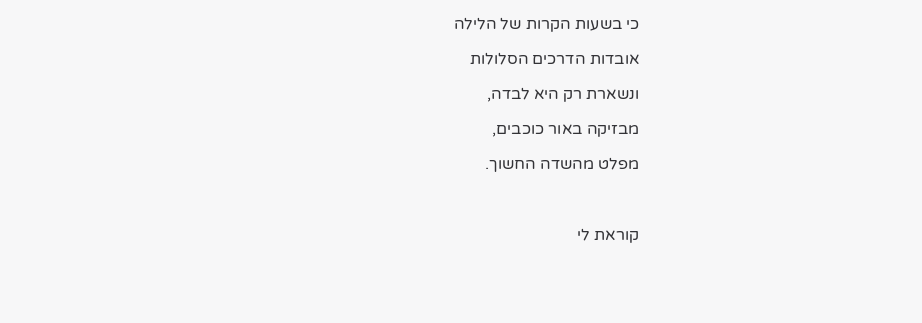כי בשעות הקרות של הלילה

אובדות הדרכים הסלולות

ונשארת רק היא לבדה,

מבזיקה באור כוכבים,

מפלט מהשדה החשוך.



קוראת לי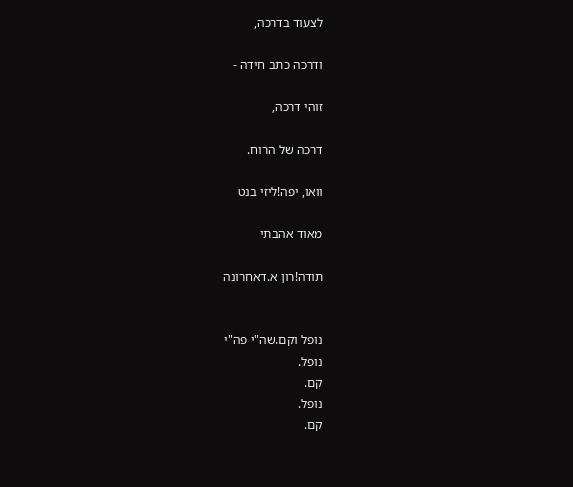לצעוד בדרכה,

ודרכה כתב חידה -

זוהי דרכה,

דרכה של הרוח.

וואו, יפה!ליזי בנט

מאוד אהבתי

תודה!רון א.דאחרונה


נופל וקם.שה"י פה"י
נופל.
קם.
נופל.
קם.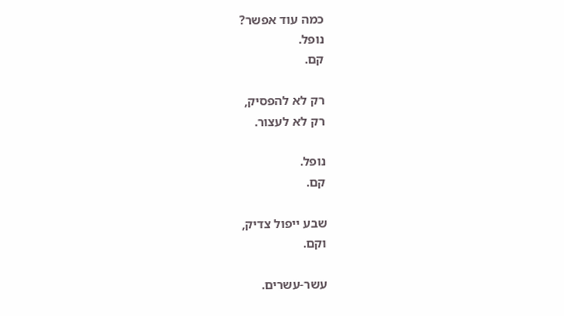כמה עוד אפשר?
נופל.
קם.

רק לא להפסיק,
רק לא לעצור.

נופל.
קם.

שבע ייפול צדיק,
וקם.

עשר-עשרים.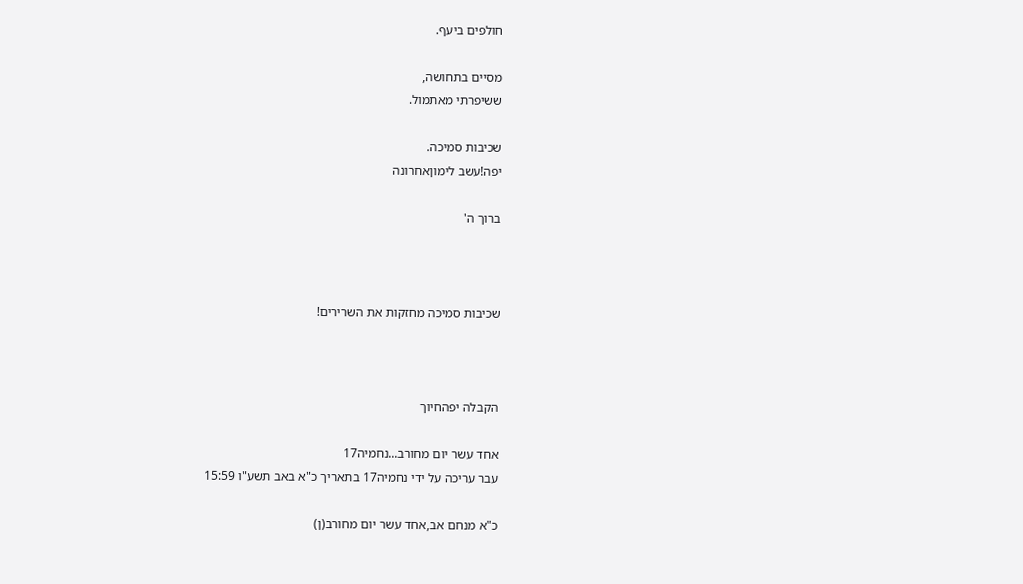חולפים ביעף.

מסיים בתחושה,
ששיפרתי מאתמול.

שכיבות סמיכה.
יפה!עשב לימוןאחרונה

ברוך ה'



שכיבות סמיכה מחזקות את השרירים!



הקבלה יפהחיוך

אחד עשר יום מחורב...נחמיה17
עבר עריכה על ידי נחמיה17 בתאריך כ"א באב תשע"ו 15:59

כ"א מנחם אב,אחד עשר יום מחורב(ן)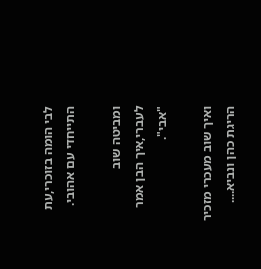לבי הומה בזוכרי,עת התייחדי עם אהובי.

ומביטה שוב לעברי,איך הבן אמר "אבי".

ואיך שוב מעכרי מזכיר הריגת כהן ונביא....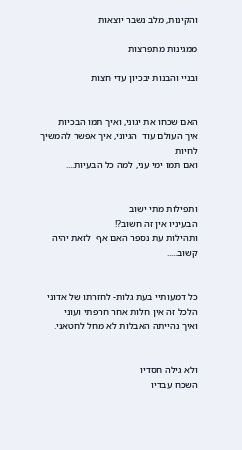והקינות, מלב נשבר יוצאות

ממגינות מתפרצות

ובניי והבנות יבכיון עדי חצות


האם שכחו את יגוני, ואיך תמו הבכיות
איך העולם עוד  הגיוני, איך אפשר להמשיך לחיות
ואם תמו ימי עני, למה כל הבעיות....


ותפילות מתי ישוב
הבעיניו אין זה חשוב?!
ותהילות עת נספר האם אף  לזאת יהיה קשוב.....


כל דמעותיי בעת גלות- לחזרתו של אדוני
הלכל זה אין חלות אחר חרפתי ועוני
ואיך נהייתה האבלות לא מחל לחטאני.


ולא גילה חסדיו
השכח עבדיו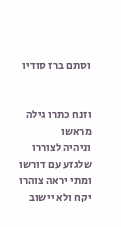וסתם ברז סודיו


וזנח כתרו גילה מראשו
וניהיה לצוררו  שלגזע עם דורשו
ומתי יראה צוהרו יקח ולא יישוב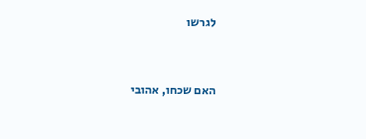לגרשו


האם שכחו, אהובי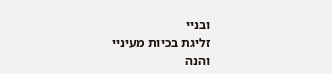ובניי
זליגת בכיות מעיניי
והנה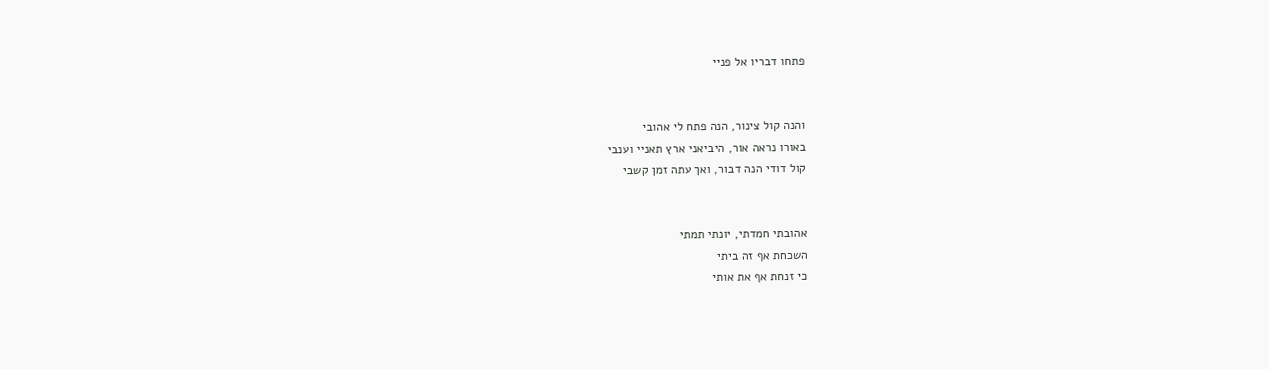פתחו דבריו אל פניי


והנה קול צינור, הנה פתח לי אהובי
באורו נראה אור, היביאני ארץ תאניי וענבי
קול דודי הנה דבור, ואך עתה זמן קשבי


אהובתי חמדתי, יונתי תמתי
השכחת אף זה ביתי
כי זנחת אף את אותי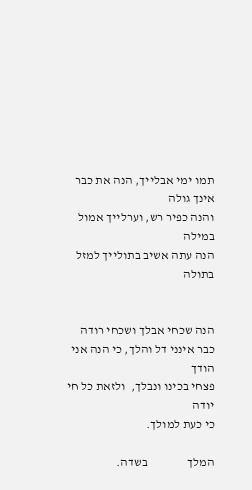תמו ימי אבלייך, הנה את כבר אינך גולה
והנה כפיר רש, וערלייך אמול במילה
הנה עתה אשיב בתולייך למזל בתולה


הנה שכחי אבלך ושכחי רודה
כבר אינני דל והלך, כי הנה אני הודך
פצחי בכינו ונבלך,  ולזאת כל חי יודה
כי כעת למולך.

המלך                בשדה.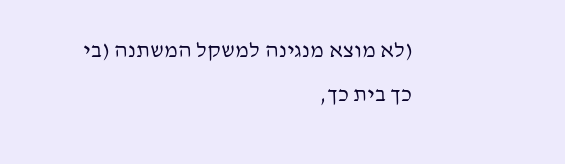(לא מוצא מנגינה למשקל המשתנה (בי כך בית כך,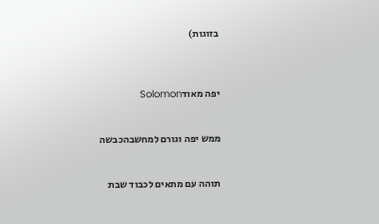בזוגות)



יפה מאודSolomon


ממש יפה וגורם למחשבהכבשה


תוהה עם מתאים לכבוד שבת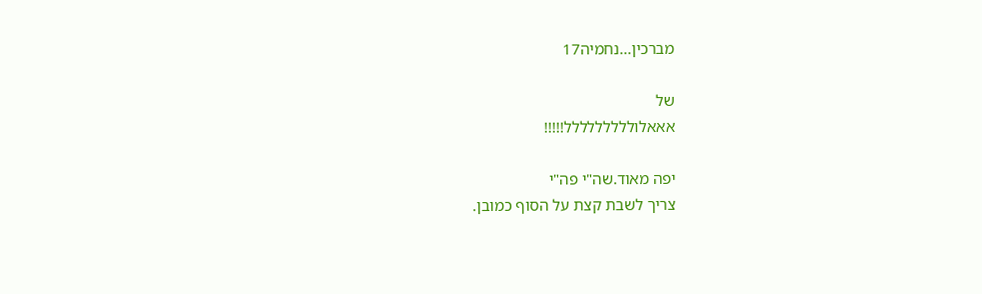מברכין...נחמיה17

של
אאאלוללללללללל!!!!!

יפה מאוד.שה"י פה"י
צריך לשבת קצת על הסוף כמובן.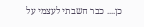כן.... כבר חשבתי לעצמי על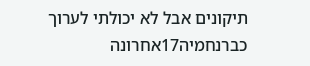תיקונים אבל לא יכולתי לערוך כברנחמיה17אחרונה